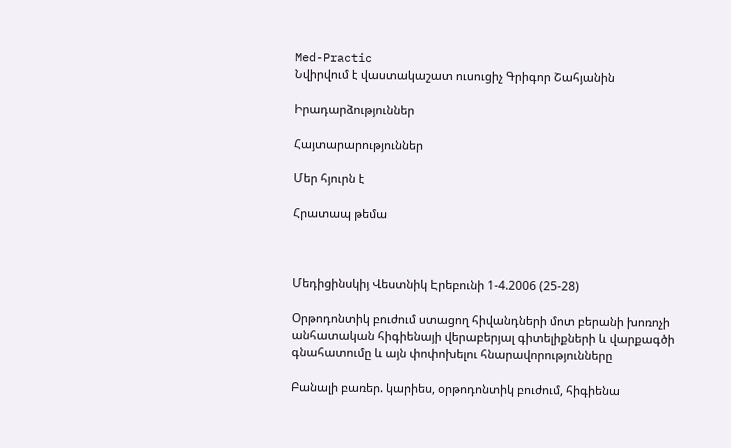Med-Practic
Նվիրվում է վաստակաշատ ուսուցիչ Գրիգոր Շահյանին

Իրադարձություններ

Հայտարարություններ

Մեր հյուրն է

Հրատապ թեմա



Մեդիցինսկիյ Վեստնիկ Էրեբունի 1-4.2006 (25-28)

Օրթոդոնտիկ բուժում ստացող հիվանդների մոտ բերանի խոռոչի անհատական հիգիենայի վերաբերյալ գիտելիքների և վարքագծի գնահատումը և այն փոփոխելու հնարավորությունները

Բանալի բառեր. կարիես, օրթոդոնտիկ բուժում, հիգիենա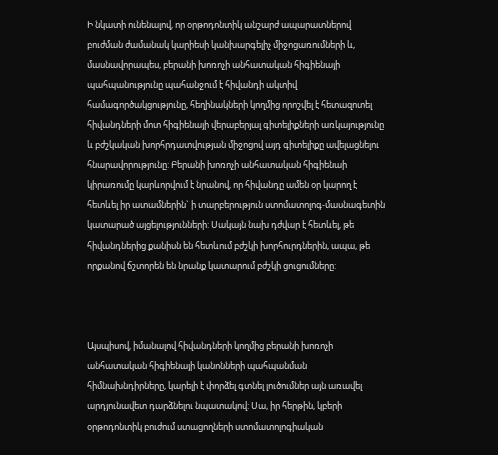Ի նկատի ունենալով, որ օրթոդոնտիկ անշարժ ապարատներով բուժման ժամանակ կարիեսի կանխարգելիչ միջոցառումների և, մասնավորապես, բերանի խոռոչի անհատական հիգիենայի պահպանությունը պահանջում է հիվանդի ակտիվ համագործակցությունը, հեղինակների կողմից որոշվել է հետազոտել հիվանդների մոտ հիգիենայի վերաբերյալ գիտելիքների առկայությունը և բժշկական խորհրդատվության միջոցով այդ գիտելիքը ավելացնելու հնարավորությունը: Բերանի խոռոչի անհատական հիգիենաի կիրառումը կարևորվում է նրանով, որ հիվանդը ամեն օր կարող է հետևել իր ատամներին` ի տարբերություն ստոմատոլոգ-մասնագետին կատարած այցելությունների: Սակայն նախ դժվար է հետևել, թե հիվանդներից քանիսն են հետևում բժշկի խորհուրդներին, ապա, թե որքանով ճշտորեն են նրանք կատարում բժշկի ցուցումները:



Այսպիսով, իմանալով հիվանդների կողմից բերանի խոռոչի անհատական հիգիենայի կանոնների պահպանման հիմնախնդիրները, կարելի է փորձել գտնել լուծումներ այն առավել արդյունավետ դարձնելու նպատակով: Սա, իր հերթին, կբերի օրթոդոնտիկ բուժում ստացողների ստոմատոլոգիական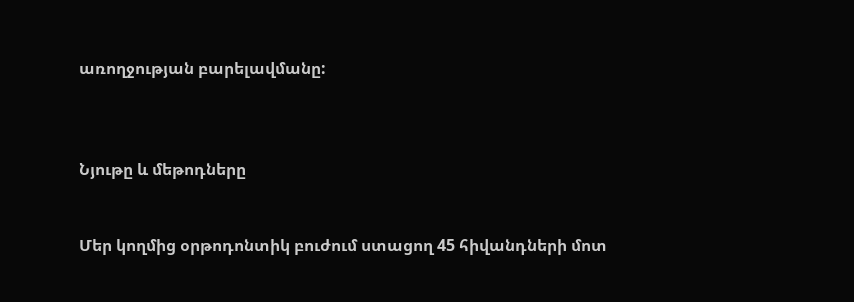առողջության բարելավմանը:



Նյութը և մեթոդները


Մեր կողմից օրթոդոնտիկ բուժում ստացող 45 հիվանդների մոտ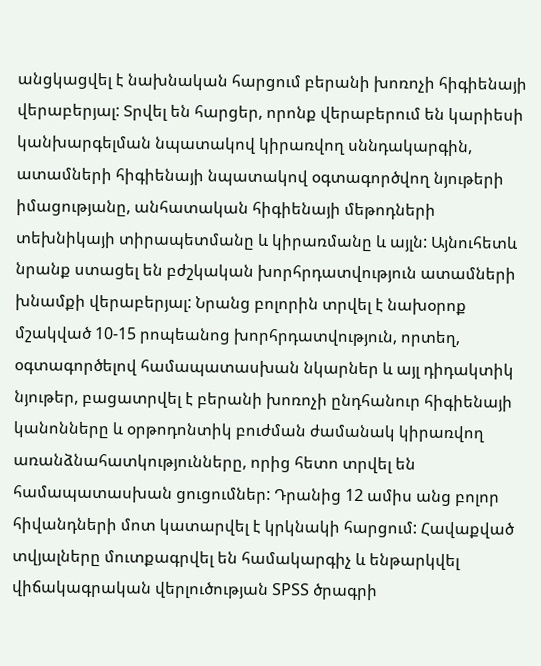անցկացվել է նախնական հարցում բերանի խոռոչի հիգիենայի վերաբերյալ: Տրվել են հարցեր, որոնք վերաբերում են կարիեսի կանխարգելման նպատակով կիրառվող սննդակարգին, ատամների հիգիենայի նպատակով օգտագործվող նյութերի իմացությանը, անհատական հիգիենայի մեթոդների տեխնիկայի տիրապետմանը և կիրառմանը և այլն: Այնուհետև նրանք ստացել են բժշկական խորհրդատվություն ատամների խնամքի վերաբերյալ: Նրանց բոլորին տրվել է նախօրոք մշակված 10-15 րոպեանոց խորհրդատվություն, որտեղ, օգտագործելով համապատասխան նկարներ և այլ դիդակտիկ նյութեր, բացատրվել է բերանի խոռոչի ընդհանուր հիգիենայի կանոնները և օրթոդոնտիկ բուժման ժամանակ կիրառվող առանձնահատկությունները, որից հետո տրվել են համապատասխան ցուցումներ: Դրանից 12 ամիս անց բոլոր հիվանդների մոտ կատարվել է կրկնակի հարցում: Հավաքված տվյալները մուտքագրվել են համակարգիչ և ենթարկվել վիճակագրական վերլուծության SPSS ծրագրի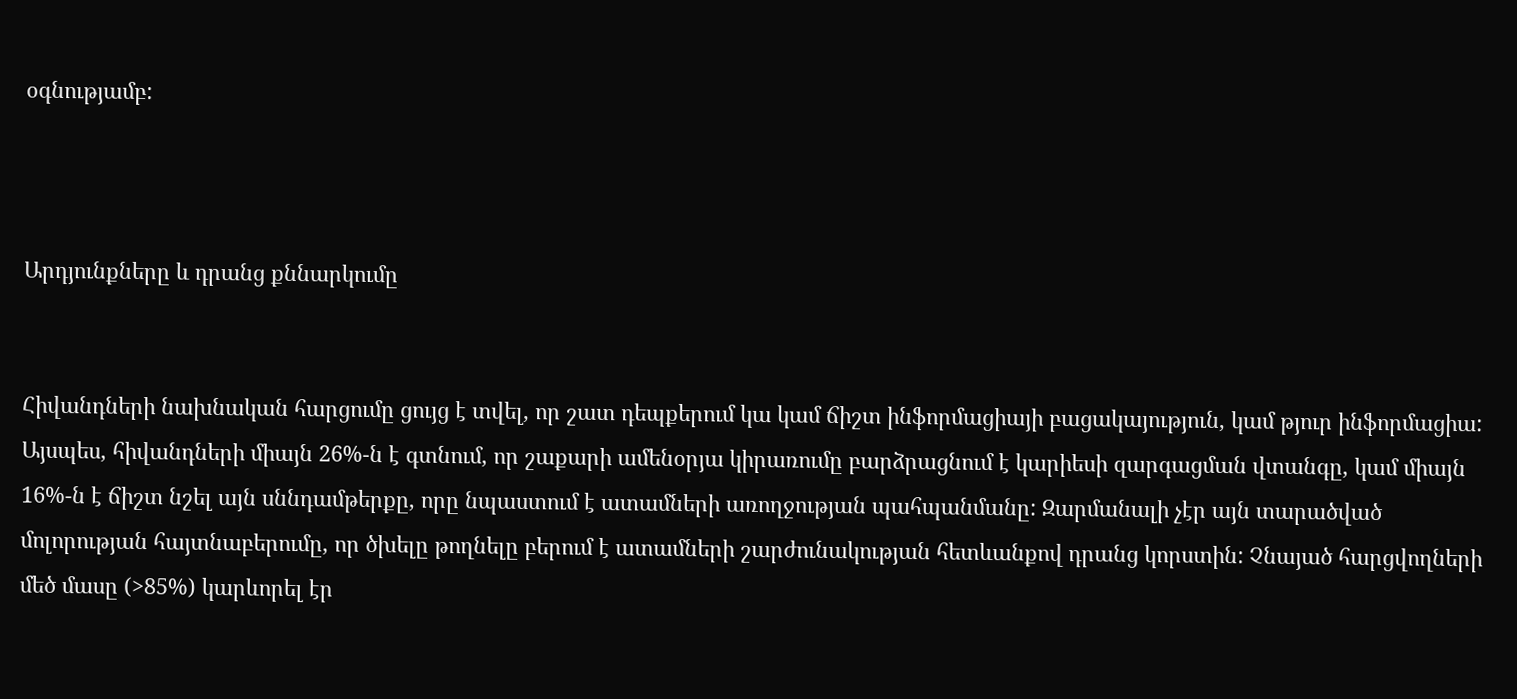օգնությամբ:



Արդյունքները և դրանց քննարկումը


Հիվանդների նախնական հարցումը ցույց է տվել, որ շատ դեպքերում կա կամ ճիշտ ինֆորմացիայի բացակայություն, կամ թյուր ինֆորմացիա: Այսպես, հիվանդների միայն 26%-ն է գտնում, որ շաքարի ամենօրյա կիրառումը բարձրացնում է կարիեսի զարգացման վտանգը, կամ միայն 16%-ն է ճիշտ նշել այն սննդամթերքը, որը նպաստում է ատամների առողջության պահպանմանը: Զարմանալի չէր այն տարածված մոլորության հայտնաբերումը, որ ծխելը թողնելը բերում է ատամների շարժունակության հետևանքով դրանց կորստին: Չնայած հարցվողների մեծ մասը (>85%) կարևորել էր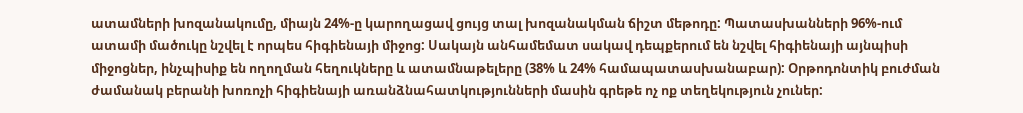ատամների խոզանակումը, միայն 24%-ը կարողացավ ցույց տալ խոզանակման ճիշտ մեթոդը: Պատասխանների 96%-ում ատամի մածուկը նշվել է որպես հիգիենայի միջոց: Սակայն անհամեմատ սակավ դեպքերում են նշվել հիգիենայի այնպիսի միջոցներ, ինչպիսիք են ողողման հեղուկները և ատամնաթելերը (38% և 24% համապատասխանաբար): Օրթոդոնտիկ բուժման ժամանակ բերանի խոռոչի հիգիենայի առանձնահատկությունների մասին գրեթե ոչ ոք տեղեկություն չուներ: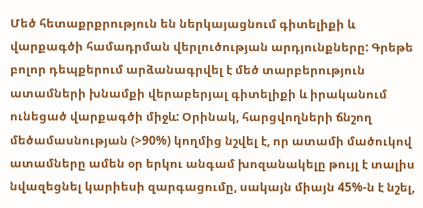Մեծ հետաքրքրություն են ներկայացնում գիտելիքի և վարքագծի համադրման վերլուծության արդյունքները: Գրեթե բոլոր դեպքերում արձանագրվել է մեծ տարբերություն ատամների խնամքի վերաբերյալ գիտելիքի և իրականում ունեցած վարքագծի միջև: Օրինակ, հարցվողների ճնշող մեծամասնության (>90%) կողմից նշվել է, որ ատամի մածուկով ատամները ամեն օր երկու անգամ խոզանակելը թույլ է տալիս նվազեցնել կարիեսի զարգացումը, սակայն միայն 45%-ն է նշել,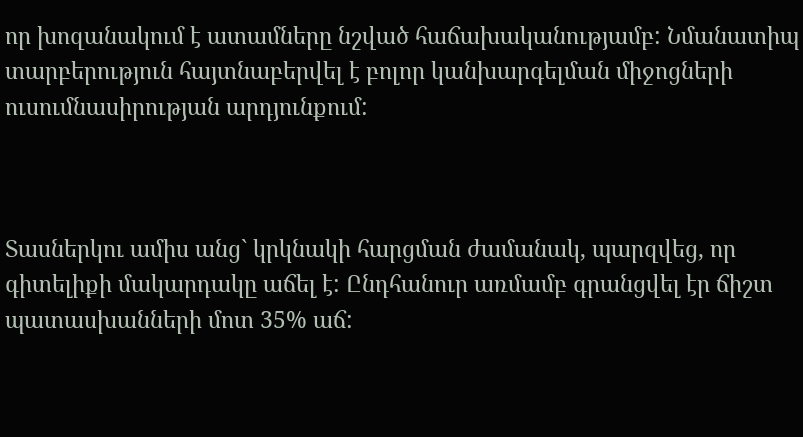որ խոզանակում է ատամները նշված հաճախականությամբ: Նմանատիպ տարբերություն հայտնաբերվել է բոլոր կանխարգելման միջոցների ուսումնասիրության արդյունքում:



Տասներկու ամիս անց` կրկնակի հարցման ժամանակ, պարզվեց, որ գիտելիքի մակարդակը աճել է: Ընդհանուր առմամբ գրանցվել էր ճիշտ պատասխանների մոտ 35% աճ: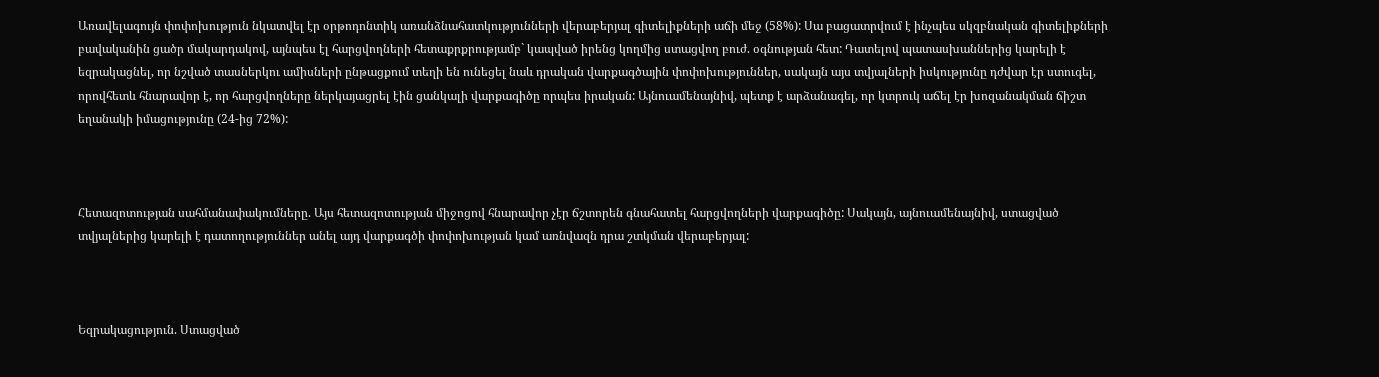Առավելագույն փոփոխություն նկատվել էր օրթոդոնտիկ առանձնահատկությունների վերաբերյալ գիտելիքների աճի մեջ (58%): Սա բացատրվում է ինչպես սկզբնական գիտելիքների բավականին ցածր մակարդակով, այնպես էլ հարցվողների հետաքրքրությամբ` կապված իրենց կողմից ստացվող բուժ. օգնության հետ: Դատելով պատասխաններից կարելի է եզրակացնել, որ նշված տասներկու ամիսների ընթացքում տեղի են ունեցել նաև դրական վարքագծային փոփոխություններ, սակայն այս տվյալների իսկությունը դժվար էր ստուգել, որովհետև հնարավոր է, որ հարցվողները ներկայացրել էին ցանկալի վարքագիծը որպես իրական: Այնուամենայնիվ, պետք է արձանագել, որ կտրուկ աճել էր խոզանակման ճիշտ եղանակի իմացությունը (24-ից 72%):



Հետազոտության սահմանափակումները. Այս հետազոտության միջոցով հնարավոր չէր ճշտորեն գնահատել հարցվողների վարքագիծը: Սակայն, այնուամենայնիվ, ստացված տվյալներից կարելի է դատողություններ անել այդ վարքագծի փոփոխության կամ առնվազն դրա շտկման վերաբերյալ:



Եզրակացություն. Ստացված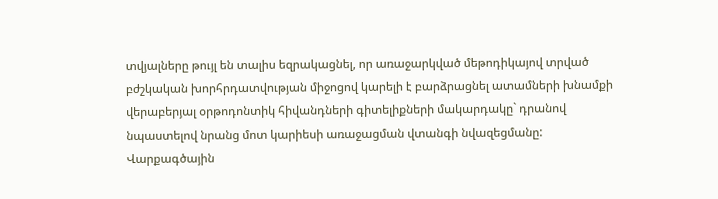տվյալները թույլ են տալիս եզրակացնել, որ առաջարկված մեթոդիկայով տրված բժշկական խորհրդատվության միջոցով կարելի է բարձրացնել ատամների խնամքի վերաբերյալ օրթոդոնտիկ հիվանդների գիտելիքների մակարդակը` դրանով նպաստելով նրանց մոտ կարիեսի առաջացման վտանգի նվազեցմանը: Վարքագծային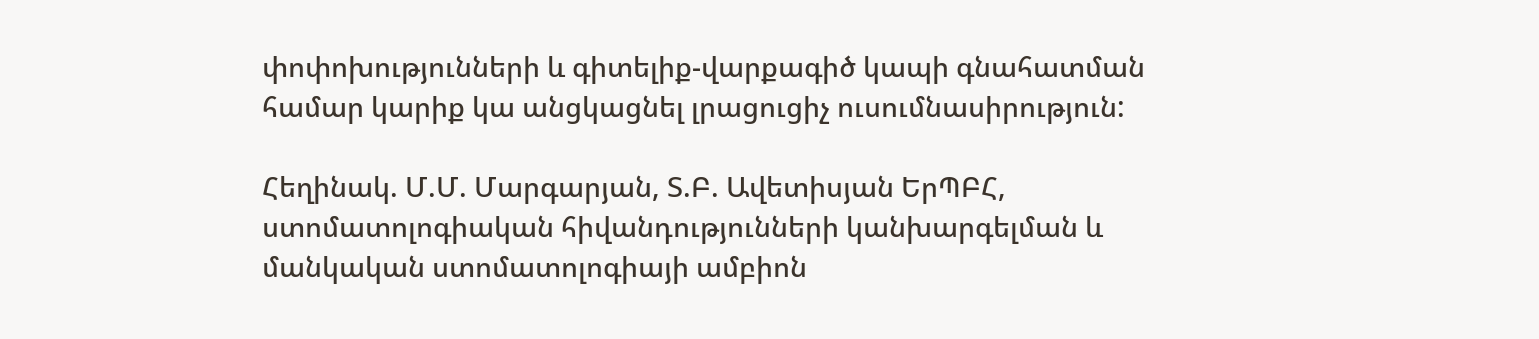փոփոխությունների և գիտելիք-վարքագիծ կապի գնահատման համար կարիք կա անցկացնել լրացուցիչ ուսումնասիրություն:

Հեղինակ. Մ.Մ. Մարգարյան, Տ.Բ. Ավետիսյան ԵրՊԲՀ, ստոմատոլոգիական հիվանդությունների կանխարգելման և մանկական ստոմատոլոգիայի ամբիոն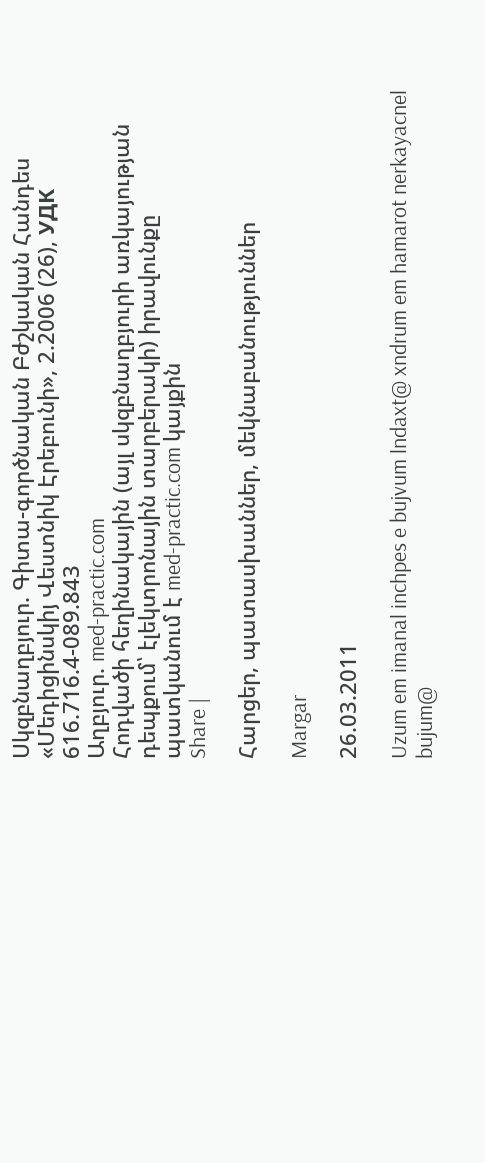Սկզբնաղբյուր. Գիտա-գործնական Բժշկական Հանդես «Մեդիցինսկիյ Վեստնիկ Էրեբունի», 2.2006 (26), УДК 616.716.4-089.843
Աղբյուր. med-practic.com
Հոդվածի հեղինակային (այլ սկզբնաղբյուրի առկայության դեպքում՝ էլեկտրոնային տարբերակի) իրավունքը պատկանում է med-practic.com կայքին
Share |

Հարցեր, պատասխաններ, մեկնաբանություններ

Margar

26.03.2011

Uzum em imanal inchpes e bujvum lndaxt@ xndrum em hamarot nerkayacnel bujum@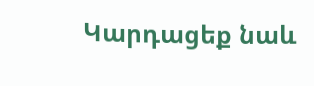Կարդացեք նաև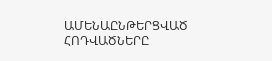ԱՄԵՆԱԸՆԹԵՐՑՎԱԾ ՀՈԴՎԱԾՆԵՐԸ